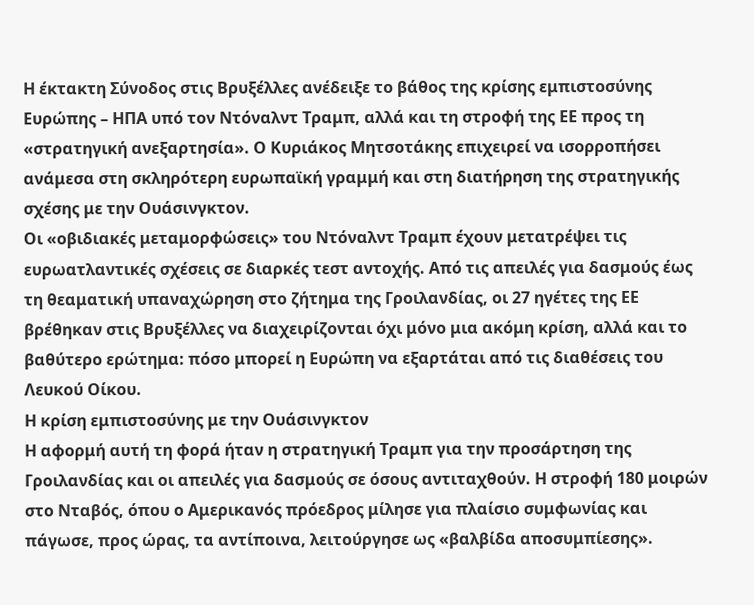Η έκτακτη Σύνοδος στις Βρυξέλλες ανέδειξε το βάθος της κρίσης εμπιστοσύνης Ευρώπης – ΗΠΑ υπό τον Ντόναλντ Τραμπ, αλλά και τη στροφή της ΕΕ προς τη «στρατηγική ανεξαρτησία». Ο Κυριάκος Μητσοτάκης επιχειρεί να ισορροπήσει ανάμεσα στη σκληρότερη ευρωπαϊκή γραμμή και στη διατήρηση της στρατηγικής σχέσης με την Ουάσινγκτον.
Οι «οβιδιακές μεταμορφώσεις» του Ντόναλντ Τραμπ έχουν μετατρέψει τις ευρωατλαντικές σχέσεις σε διαρκές τεστ αντοχής. Από τις απειλές για δασμούς έως τη θεαματική υπαναχώρηση στο ζήτημα της Γροιλανδίας, οι 27 ηγέτες της ΕΕ βρέθηκαν στις Βρυξέλλες να διαχειρίζονται όχι μόνο μια ακόμη κρίση, αλλά και το βαθύτερο ερώτημα: πόσο μπορεί η Ευρώπη να εξαρτάται από τις διαθέσεις του Λευκού Οίκου.
Η κρίση εμπιστοσύνης με την Ουάσινγκτον
Η αφορμή αυτή τη φορά ήταν η στρατηγική Τραμπ για την προσάρτηση της Γροιλανδίας και οι απειλές για δασμούς σε όσους αντιταχθούν. Η στροφή 180 μοιρών στο Νταβός, όπου ο Αμερικανός πρόεδρος μίλησε για πλαίσιο συμφωνίας και πάγωσε, προς ώρας, τα αντίποινα, λειτούργησε ως «βαλβίδα αποσυμπίεσης».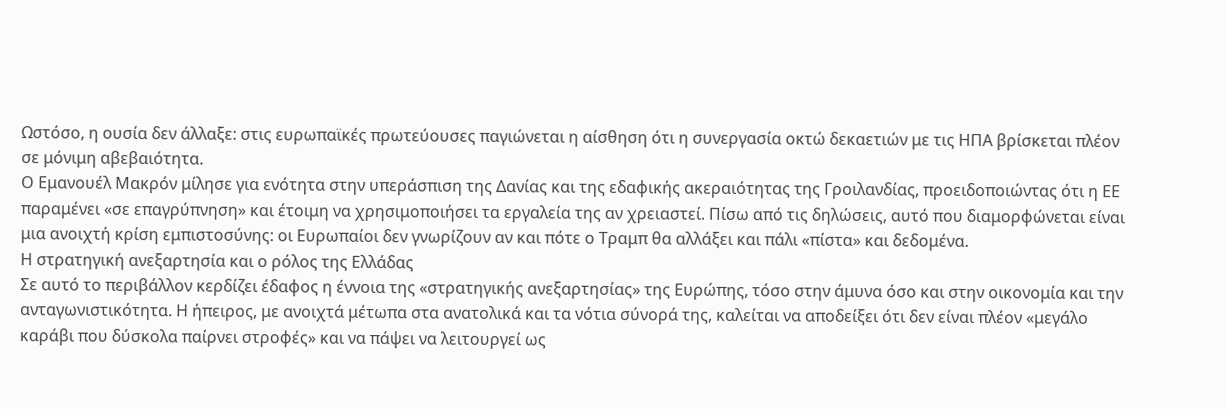Ωστόσο, η ουσία δεν άλλαξε: στις ευρωπαϊκές πρωτεύουσες παγιώνεται η αίσθηση ότι η συνεργασία οκτώ δεκαετιών με τις ΗΠΑ βρίσκεται πλέον σε μόνιμη αβεβαιότητα.
Ο Εμανουέλ Μακρόν μίλησε για ενότητα στην υπεράσπιση της Δανίας και της εδαφικής ακεραιότητας της Γροιλανδίας, προειδοποιώντας ότι η ΕΕ παραμένει «σε επαγρύπνηση» και έτοιμη να χρησιμοποιήσει τα εργαλεία της αν χρειαστεί. Πίσω από τις δηλώσεις, αυτό που διαμορφώνεται είναι μια ανοιχτή κρίση εμπιστοσύνης: οι Ευρωπαίοι δεν γνωρίζουν αν και πότε ο Τραμπ θα αλλάξει και πάλι «πίστα» και δεδομένα.
Η στρατηγική ανεξαρτησία και ο ρόλος της Ελλάδας
Σε αυτό το περιβάλλον κερδίζει έδαφος η έννοια της «στρατηγικής ανεξαρτησίας» της Ευρώπης, τόσο στην άμυνα όσο και στην οικονομία και την ανταγωνιστικότητα. Η ήπειρος, με ανοιχτά μέτωπα στα ανατολικά και τα νότια σύνορά της, καλείται να αποδείξει ότι δεν είναι πλέον «μεγάλο καράβι που δύσκολα παίρνει στροφές» και να πάψει να λειτουργεί ως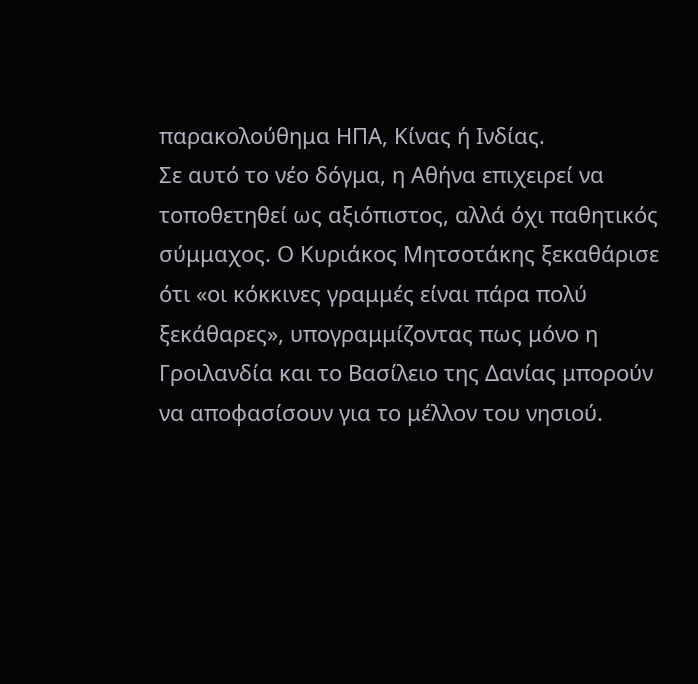παρακολούθημα ΗΠΑ, Κίνας ή Ινδίας.
Σε αυτό το νέο δόγμα, η Αθήνα επιχειρεί να τοποθετηθεί ως αξιόπιστος, αλλά όχι παθητικός σύμμαχος. Ο Κυριάκος Μητσοτάκης ξεκαθάρισε ότι «οι κόκκινες γραμμές είναι πάρα πολύ ξεκάθαρες», υπογραμμίζοντας πως μόνο η Γροιλανδία και το Βασίλειο της Δανίας μπορούν να αποφασίσουν για το μέλλον του νησιού.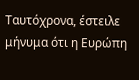Ταυτόχρονα, έστειλε μήνυμα ότι η Ευρώπη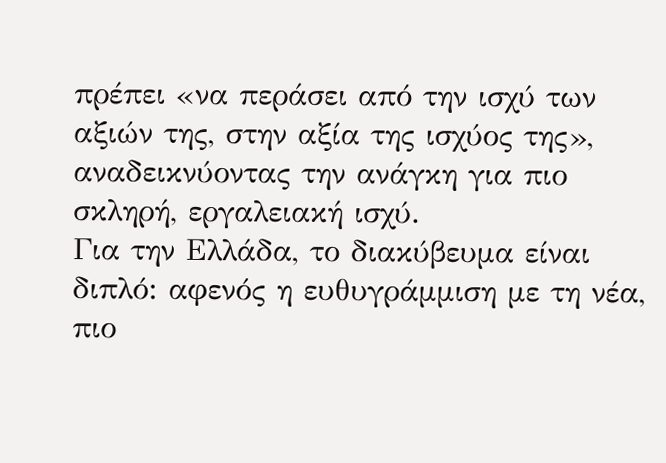πρέπει «να περάσει από την ισχύ των αξιών της, στην αξία της ισχύος της», αναδεικνύοντας την ανάγκη για πιο σκληρή, εργαλειακή ισχύ.
Για την Ελλάδα, το διακύβευμα είναι διπλό: αφενός η ευθυγράμμιση με τη νέα, πιο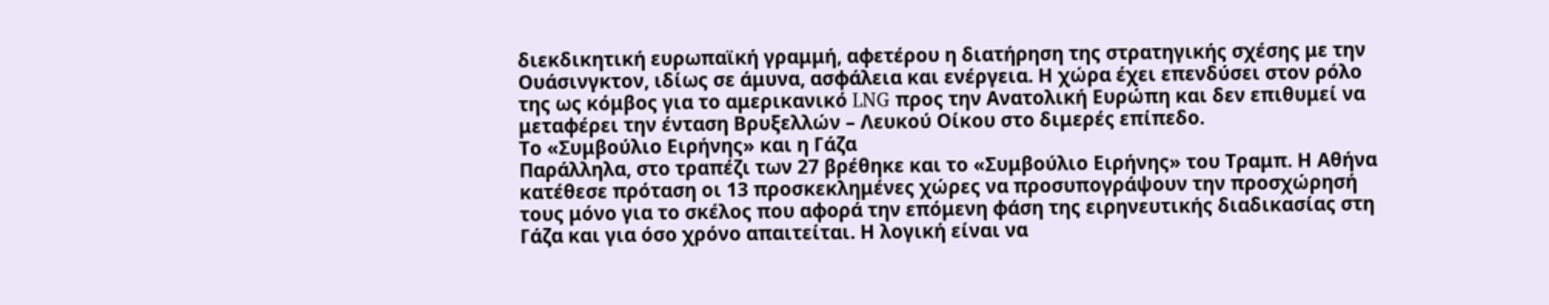διεκδικητική ευρωπαϊκή γραμμή, αφετέρου η διατήρηση της στρατηγικής σχέσης με την Ουάσινγκτον, ιδίως σε άμυνα, ασφάλεια και ενέργεια. Η χώρα έχει επενδύσει στον ρόλο της ως κόμβος για το αμερικανικό LNG προς την Ανατολική Ευρώπη και δεν επιθυμεί να μεταφέρει την ένταση Βρυξελλών – Λευκού Οίκου στο διμερές επίπεδο.
Το «Συμβούλιο Ειρήνης» και η Γάζα
Παράλληλα, στο τραπέζι των 27 βρέθηκε και το «Συμβούλιο Ειρήνης» του Τραμπ. Η Αθήνα κατέθεσε πρόταση οι 13 προσκεκλημένες χώρες να προσυπογράψουν την προσχώρησή τους μόνο για το σκέλος που αφορά την επόμενη φάση της ειρηνευτικής διαδικασίας στη Γάζα και για όσο χρόνο απαιτείται. Η λογική είναι να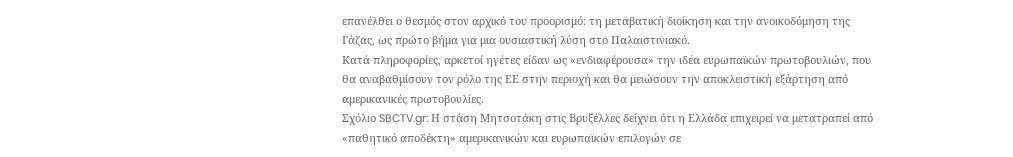επανέλθει ο θεσμός στον αρχικό του προορισμό: τη μεταβατική διοίκηση και την ανοικοδόμηση της Γάζας, ως πρώτο βήμα για μια ουσιαστική λύση στο Παλαιστινιακό.
Κατά πληροφορίες, αρκετοί ηγέτες είδαν ως «ενδιαφέρουσα» την ιδέα ευρωπαϊκών πρωτοβουλιών, που θα αναβαθμίσουν τον ρόλο της ΕΕ στην περιοχή και θα μειώσουν την αποκλειστική εξάρτηση από αμερικανικές πρωτοβουλίες.
Σχόλιο SBCTV.gr: Η στάση Μητσοτάκη στις Βρυξέλλες δείχνει ότι η Ελλάδα επιχειρεί να μετατραπεί από «παθητικό αποδέκτη» αμερικανικών και ευρωπαϊκών επιλογών σε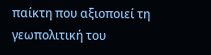παίκτη που αξιοποιεί τη γεωπολιτική του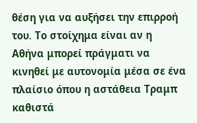θέση για να αυξήσει την επιρροή του. Το στοίχημα είναι αν η Αθήνα μπορεί πράγματι να κινηθεί με αυτονομία μέσα σε ένα πλαίσιο όπου η αστάθεια Τραμπ καθιστά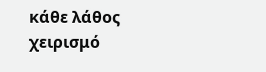κάθε λάθος χειρισμό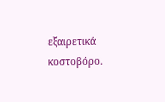εξαιρετικά κοστοβόρο.